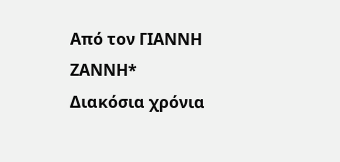Από τον ΓΙΑΝΝΗ ΖΑΝΝΗ*
Διακόσια χρόνια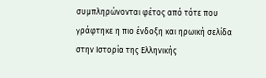συμπληρώνονται φέτος από τότε που γράφτηκε η πιο ένδοξη και ηρωική σελίδα στην Ιστορία της Ελληνικής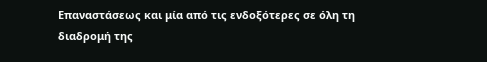Επαναστάσεως και μία από τις ενδοξότερες σε όλη τη διαδρομή της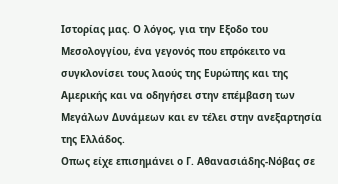Ιστορίας μας. Ο λόγος, για την Εξοδο του Μεσολογγίου, ένα γεγονός που επρόκειτο να συγκλονίσει τους λαούς της Ευρώπης και της Αμερικής και να οδηγήσει στην επέμβαση των Μεγάλων Δυνάμεων και εν τέλει στην ανεξαρτησία της Ελλάδος.
Οπως είχε επισημάνει ο Γ. Αθανασιάδης-Νόβας σε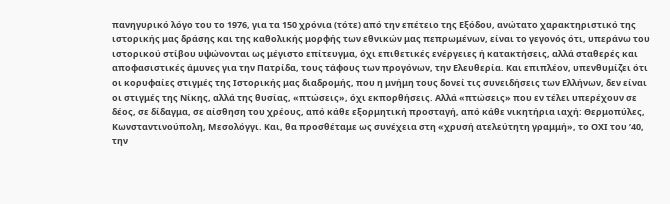πανηγυρικό λόγο του το 1976, για τα 150 χρόνια (τότε) από την επέτειο της Εξόδου, ανώτατο χαρακτηριστικό της ιστορικής μας δράσης και της καθολικής μορφής των εθνικών μας πεπρωμένων, είναι το γεγονός ότι, υπεράνω του ιστορικού στίβου υψώνονται ως μέγιστο επίτευγμα, όχι επιθετικές ενέργειες ή κατακτήσεις, αλλά σταθερές και αποφασιστικές άμυνες για την Πατρίδα, τους τάφους των προγόνων, την Ελευθερία. Και επιπλέον, υπενθυμίζει ότι οι κορυφαίες στιγμές της Ιστορικής μας διαδρομής, που η μνήμη τους δονεί τις συνειδήσεις των Ελλήνων, δεν είναι οι στιγμές της Νίκης, αλλά της θυσίας, «πτώσεις», όχι εκπορθήσεις. Αλλά «πτώσεις» που εν τέλει υπερέχουν σε δέος, σε δίδαγμα, σε αίσθηση του χρέους, από κάθε εξορμητική προσταγή, από κάθε νικητήρια ιαχή: Θερμοπύλες, Κωνσταντινούπολη, Μεσολόγγι. Και, θα προσθέταμε ως συνέχεια στη «χρυσή ατελεύτητη γραμμή», το ΟΧΙ του ’40, την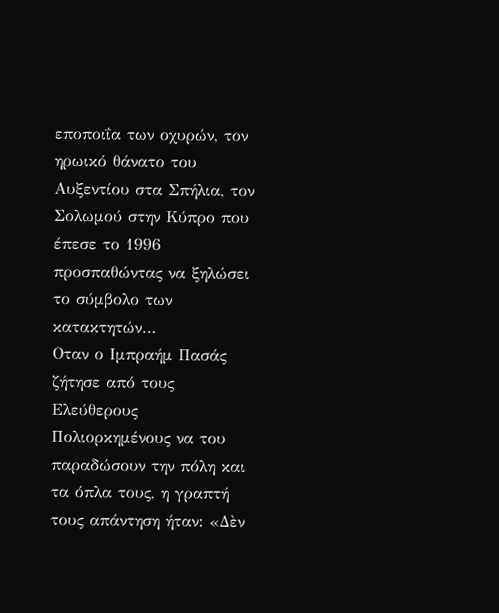εποποιΐα των οχυρών, τον ηρωικό θάνατο του Αυξεντίου στα Σπήλια, τον Σολωμού στην Κύπρο που έπεσε το 1996 προσπαθώντας να ξηλώσει το σύμβολο των κατακτητών…
Οταν ο Ιμπραήμ Πασάς ζήτησε από τους Ελεύθερους Πολιορκημένους να του παραδώσουν την πόλη και τα όπλα τους, η γραπτή τους απάντηση ήταν: «Δὲν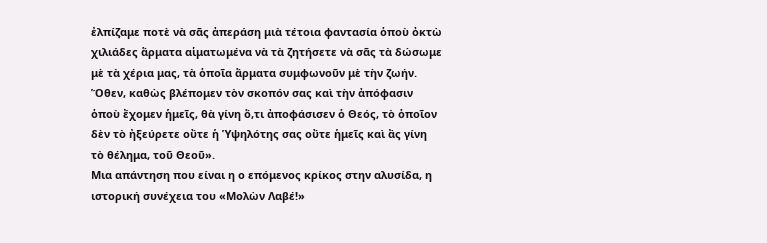ἐλπίζαμε ποτὲ νὰ σᾶς ἀπεράση μιὰ τέτοια φαντασία ὁποὺ ὀκτὼ χιλιάδες ἅρματα αἱματωμένα νὰ τὰ ζητήσετε νὰ σᾶς τὰ δώσωμε μὲ τὰ χέρια μας, τὰ ὁποῖα ἅρματα συμφωνοῦν μὲ τὴν ζωήν. Ὅθεν, καθὼς βλέπομεν τὸν σκοπόν σας καὶ τὴν ἀπόφασιν ὁποὺ ἔχομεν ἡμεῖς, θὰ γίνη ὅ,τι ἀποφάσισεν ὁ Θεός, τὸ ὁποῖον δὲν τὸ ἠξεύρετε οὔτε ἡ Ὑψηλότης σας οὔτε ἡμεῖς καὶ ἂς γίνη τὸ θέλημα, τοῦ Θεοῦ».
Μια απάντηση που είναι η ο επόμενος κρίκος στην αλυσίδα, η ιστορική συνέχεια του «Μολὼν Λαβέ!»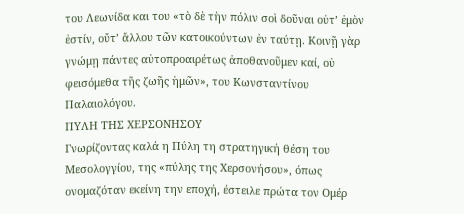του Λεωνίδα και του «τὸ δὲ τὴν πόλιν σοὶ δοῦναι οὐτ’ ἐμὸν ἐστίν, οὔτ’ ἄλλου τῶν κατοικούντων ἐν ταύτῃ. Κοινῇ γὰρ γνώμῃ πάντες αὐτοπροαιρέτως ἀποθανοῦμεν καί, οὐ φεισόμεθα τῆς ζωῆς ἡμῶν», του Κωνσταντίνου Παλαιολόγου.
ΠΥΛΗ ΤΗΣ ΧΕΡΣΟΝΗΣΟΥ
Γνωρίζοντας καλά η Πύλη τη στρατηγική θέση του Μεσολογγίου, της «πύλης της Χερσονήσου», όπως ονομαζόταν εκείνη την εποχή, έστειλε πρώτα τον Ομέρ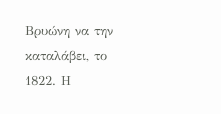Βρυώνη να την καταλάβει, το 1822. Η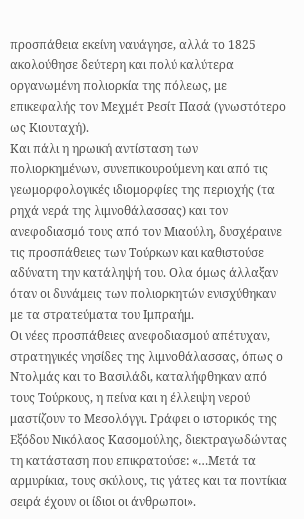προσπάθεια εκείνη ναυάγησε, αλλά το 1825 ακολούθησε δεύτερη και πολύ καλύτερα οργανωμένη πολιορκία της πόλεως, με επικεφαλής τον Μεχμέτ Ρεσίτ Πασά (γνωστότερο ως Κιουταχή).
Και πάλι η ηρωική αντίσταση των πολιορκημένων, συνεπικουρούμενη και από τις γεωμορφολογικές ιδιομορφίες της περιοχής (τα ρηχά νερά της λιμνοθάλασσας) και τον ανεφοδιασμό τους από τον Μιαούλη, δυσχέραινε τις προσπάθειες των Τούρκων και καθιστούσε αδύνατη την κατάληψή του. Ολα όμως άλλαξαν όταν οι δυνάμεις των πολιορκητών ενισχύθηκαν με τα στρατεύματα του Ιμπραήμ.
Οι νέες προσπάθειες ανεφοδιασμού απέτυχαν, στρατηγικές νησίδες της λιμνοθάλασσας, όπως ο Ντολμάς και το Βασιλάδι, καταλήφθηκαν από τους Τούρκους, η πείνα και η έλλειψη νερού μαστίζουν το Μεσολόγγι. Γράφει ο ιστορικός της Εξόδου Νικόλαος Κασομούλης, διεκτραγωδώντας τη κατάσταση που επικρατούσε: «…Μετά τα αρμυρίκια, τους σκύλους, τις γάτες και τα ποντίκια σειρά έχουν οι ίδιοι οι άνθρωποι».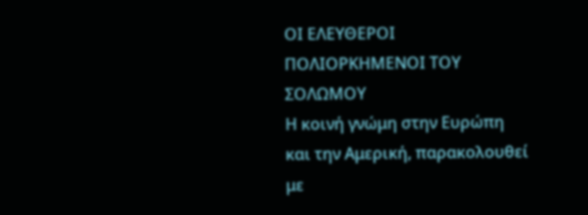ΟΙ ΕΛΕΥΘΕΡΟΙ ΠΟΛΙΟΡΚΗΜΕΝΟΙ ΤΟΥ ΣΟΛΩΜΟΥ
Η κοινή γνώμη στην Ευρώπη και την Αμερική, παρακολουθεί με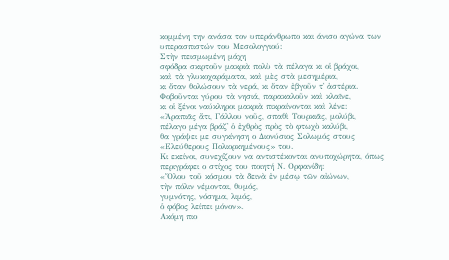κομμένη την ανάσα τον υπεράνθρωπο και άνισο αγώνα των υπερασπιστών του Μεσολογγιού:
Στὴν πεισμωμένη μάχη
σφόδρα σκιρτοῦν μακριὰ πολὺ τὰ πέλαγα κι οἱ βράχοι,
καὶ τὰ γλυκοχαράματα, καὶ μὲς στὰ μεσημέρια,
κι ὅταν θολώσουν τὰ νερά, κι ὅταν ἐβγοῦν τ᾿ ἀστέρια.
Φοβοῦνται γύρου τὰ νησιά, παρακαλοῦν καὶ κλαῖνε,
κι οἱ ξένοι ναύκληροι μακριὰ πικραίνονται καὶ λένε:
«Ἀραπιᾶς ἄτι, Γάλλου νοῦς, σπαθὶ Τουρκιᾶς, μολύβι,
πέλαγο μέγα βράζ᾿ ὁ ἐχθρὸς πρὸς τὸ φτωχὸ καλύβι,
θα γράψει με συγκίνηση ο Διονύσιος Σολωμός στους «Ελεύθερους Πολιορκημένους» του.
Κι εκείνοι, συνεχίζουν να αντιστέκονται ανυποχώρητα, όπως περιγράφει ο στίχος του ποιητή Ν. Ορφανίδη:
«Ὅλου τοῦ κόσμου τὰ δεινὰ ἐν μέσῳ τῶν αἰώνων,
τὴν πόλιν νέμονται, θυμός,
γυμνότης, νόσημα, λιμός,
ὁ φόβος λείπει μόνον».
Ακόμη πιο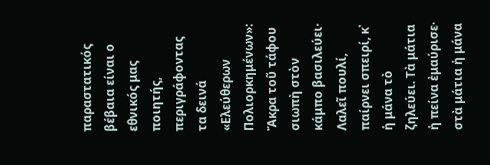παραστατικός βέβαια είναι ο εθνικός μας ποιητής, περιγράφοντας τα δεινά «Ελεύθερων Πολιορκημένων»: Ἄκρα τοῦ τάφου σιωπὴ στὸν κάμπο βασιλεύει· Λαλεῖ πουλί, παίρνει σπειρί, κ᾿ ἡ μάνα τὸ ζηλεύει. Τὰ μάτια ἡ πείνα ἐμαύρισε· στὰ μάτια ἡ μάνα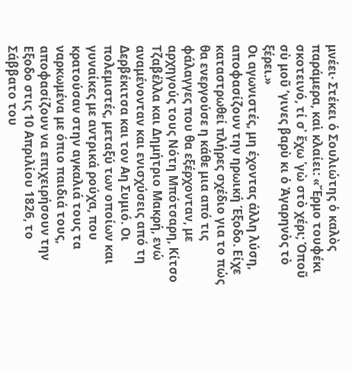μνέει· Στέκει ὁ Σουλιώτης ὁ καλὸς παράμερα, καὶ κλαίει: «Ἔρμο τουφέκι σκοτεινό, τί σ᾿ ἔχω ῾γὼ στὸ χέρι; Ὁποῦ σὺ μοῦ ’γινες βαρὺ κι ὁ Ἀγαρηνὸς τὸ ξέρει.»
Οι αγωνιστές, μη έχοντας άλλη λύση, αποφασίζουν την ηρωική Έξοδο. Είχε καταστρωθεί πλήρες σχέδιο για το πώς θα ενεργούσε η κάθε μια από τις φάλαγγες που θα εξέρχονταν, με αρχηγούς τους Νότη Μπότσαρη, Κίτσο Τζαβέλλα και Δημήτριο Μακρή, ενώ αναμένονταν και ενισχύσεις από τη Δερβέκιτσα και τον Αη Συμιό. Οι πολεμιστές, μεταξύ των οποίων και γυναίκες με αντρικά ρούχα, που κρατούσαν στην αγκαλιά τους τα ναρκωμένα με όπιο παιδιά τους, αποφασίζουν να επιχειρήσουν την Εξοδο στις 10 Απριλίου 1826, το Σάββατο του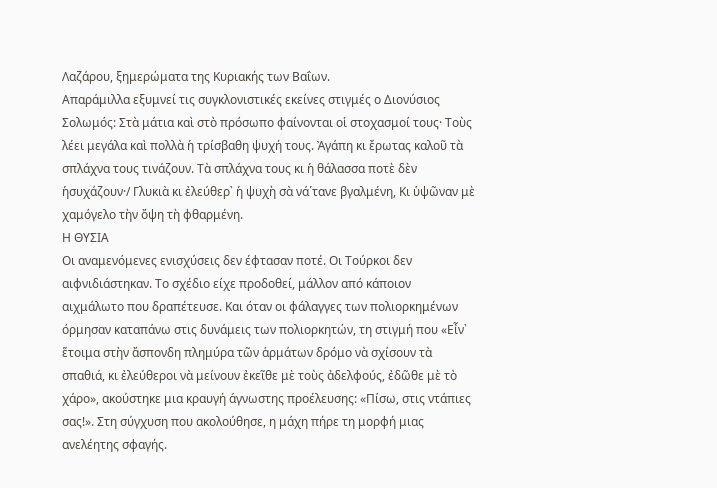Λαζάρου, ξημερώματα της Κυριακής των Βαΐων.
Απαράμιλλα εξυμνεί τις συγκλονιστικές εκείνες στιγμές ο Διονύσιος Σολωμός: Στὰ μάτια καὶ στὸ πρόσωπο φαίνονται οἱ στοχασμοί τους· Τοὺς λέει μεγάλα καὶ πολλὰ ἡ τρίσβαθη ψυχή τους. Ἀγάπη κι ἔρωτας καλοῦ τὰ σπλάχνα τους τινάζουν. Τὰ σπλάχνα τους κι ἡ θάλασσα ποτὲ δὲν ἡσυχάζουν·/ Γλυκιὰ κι ἐλεύθερ᾿ ἡ ψυχὴ σὰ νά῾τανε βγαλμένη, Κι ὑψῶναν μὲ χαμόγελο τὴν ὄψη τὴ φθαρμένη.
Η ΘΥΣΙΑ
Οι αναμενόμενες ενισχύσεις δεν έφτασαν ποτέ. Οι Τούρκοι δεν αιφνιδιάστηκαν. Το σχέδιο είχε προδοθεί, μάλλον από κάποιον αιχμάλωτο που δραπέτευσε. Και όταν οι φάλαγγες των πολιορκημένων όρμησαν καταπάνω στις δυνάμεις των πολιορκητών, τη στιγμή που «Εἶν᾿ ἕτοιμα στὴν ἄσπονδη πλημύρα τῶν ἁρμάτων δρόμο νὰ σχίσουν τὰ σπαθιά, κι ἐλεύθεροι νὰ μείνουν ἐκεῖθε μὲ τοὺς ἀδελφούς, ἐδῶθε μὲ τὸ χάρο», ακούστηκε μια κραυγή άγνωστης προέλευσης: «Πίσω, στις ντάπιες σας!». Στη σύγχυση που ακολούθησε, η μάχη πήρε τη μορφή μιας ανελέητης σφαγής.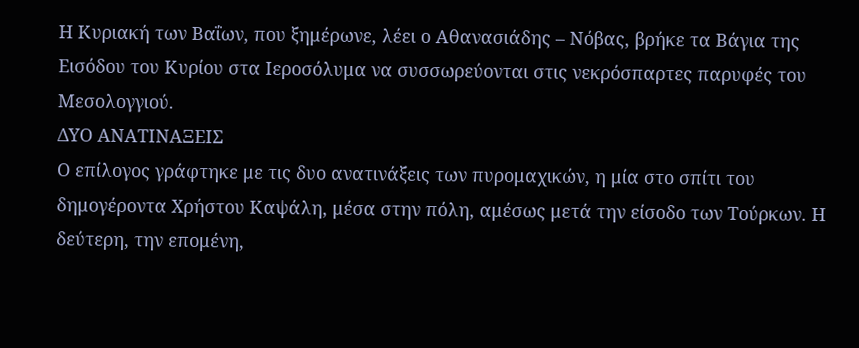Η Κυριακή των Βαΐων, που ξημέρωνε, λέει ο Αθανασιάδης – Νόβας, βρήκε τα Βάγια της Εισόδου του Κυρίου στα Ιεροσόλυμα να συσσωρεύονται στις νεκρόσπαρτες παρυφές του Μεσολογγιού.
ΔΥΟ ΑΝΑΤΙΝΑΞΕΙΣ
Ο επίλογος γράφτηκε με τις δυο ανατινάξεις των πυρομαχικών, η μία στο σπίτι του δημογέροντα Χρήστου Καψάλη, μέσα στην πόλη, αμέσως μετά την είσοδο των Τούρκων. Η δεύτερη, την επομένη,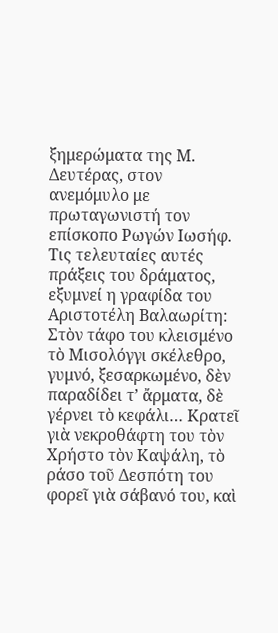ξημερώματα της Μ. Δευτέρας, στον ανεμόμυλο με πρωταγωνιστή τον επίσκοπο Ρωγών Ιωσήφ. Τις τελευταίες αυτές πράξεις του δράματος, εξυμνεί η γραφίδα του Αριστοτέλη Βαλαωρίτη: Στὸν τάφο του κλεισμένο τὸ Μισολόγγι σκέλεθρο, γυμνό, ξεσαρκωμένο, δὲν παραδίδει τ’ ἄρματα, δὲ γέρνει τὸ κεφάλι… Κρατεῖ γιὰ νεκροθάφτη του τὸν Χρήστο τὸν Καψάλη, τὸ ράσο τοῦ Δεσπότη του φορεῖ γιὰ σάβανό του, καὶ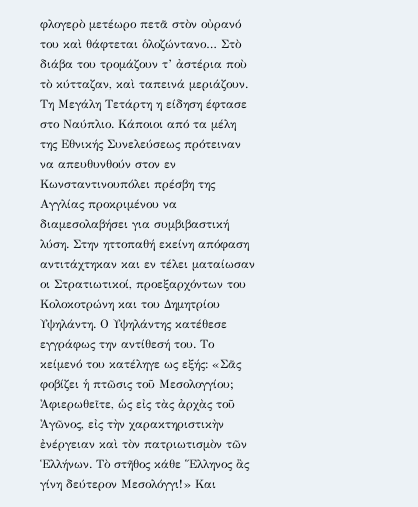φλογερὸ μετέωρο πετᾶ στὸν οὐρανό του καὶ θάφτεται ὁλοζώντανο… Στὸ διάβα του τρομάζουν τ’ ἀστέρια ποὺ τὸ κύτταζαν, καὶ ταπεινά μεριάζουν.
Τη Μεγάλη Τετάρτη η είδηση έφτασε στο Ναύπλιο. Κάποιοι από τα μέλη της Εθνικής Συνελεύσεως πρότειναν να απευθυνθούν στον εν Κωνσταντινουπόλει πρέσβη της Αγγλίας προκριμένου να διαμεσολαβήσει για συμβιβαστική λύση. Στην ηττοπαθή εκείνη απόφαση αντιτάχτηκαν και εν τέλει ματαίωσαν οι Στρατιωτικοί, προεξαρχόντων του Κολοκοτρώνη και του Δημητρίου Υψηλάντη. Ο Υψηλάντης κατέθεσε εγγράφως την αντίθεσή του. Το κείμενό του κατέληγε ως εξής: «Σᾶς φοβίζει ἡ πτῶσις τοῦ Μεσολογγίου; Ἀφιερωθεῖτε, ὡς εἰς τὰς ἀρχὰς τοῦ Ἀγῶνος, εἰς τὴν χαρακτηριστικὴν ἐνέργειαν καὶ τὸν πατριωτισμὸν τῶν Ἑλλήνων. Τὸ στῆθος κάθε Ἕλληνος ἂς γίνη δεύτερον Μεσολόγγι!» Και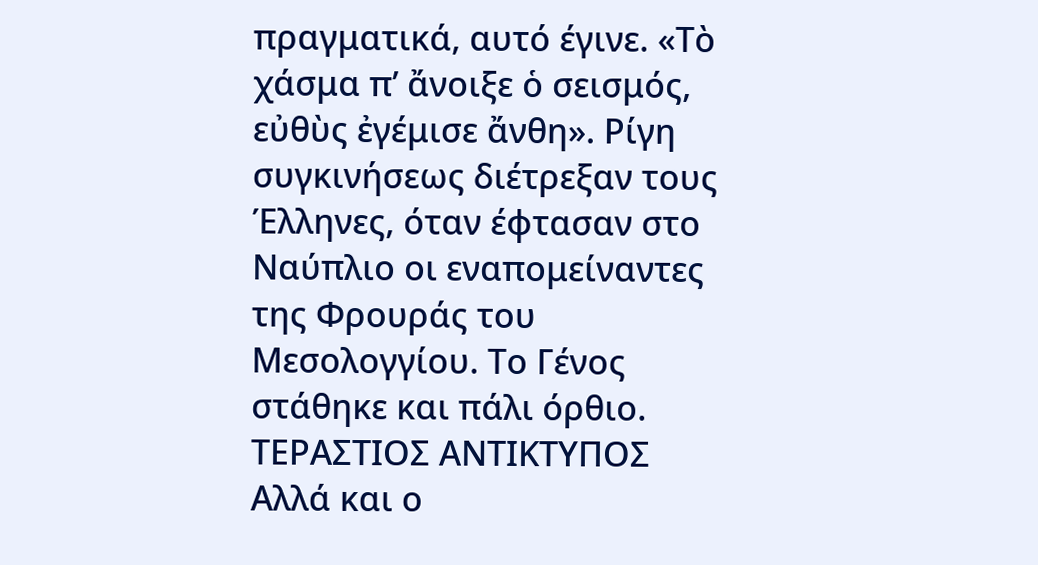πραγματικά, αυτό έγινε. «Τὸ χάσμα π’ ἄνοιξε ὁ σεισμός, εὐθὺς ἐγέμισε ἄνθη». Ρίγη συγκινήσεως διέτρεξαν τους Έλληνες, όταν έφτασαν στο Ναύπλιο οι εναπομείναντες της Φρουράς του Μεσολογγίου. Το Γένος στάθηκε και πάλι όρθιο.
ΤΕΡΑΣΤΙΟΣ ΑΝΤΙΚΤΥΠΟΣ
Αλλά και ο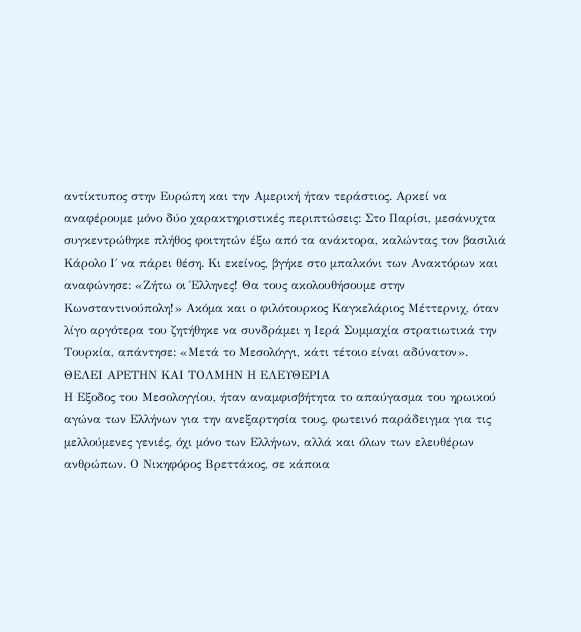αντίκτυπος στην Ευρώπη και την Αμερική ήταν τεράστιος. Αρκεί να αναφέρουμε μόνο δύο χαρακτηριστικές περιπτώσεις: Στο Παρίσι, μεσάνυχτα συγκεντρώθηκε πλήθος φοιτητών έξω από τα ανάκτορα, καλώντας τον βασιλιά Κάρολο Ι΄ να πάρει θέση. Κι εκείνος, βγήκε στο μπαλκόνι των Ανακτόρων και αναφώνησε: «Ζήτω οι Έλληνες! Θα τους ακολουθήσουμε στην Κωνσταντινούπολη!» Ακόμα και ο φιλότουρκος Καγκελάριος Μέττερνιχ, όταν λίγο αργότερα του ζητήθηκε να συνδράμει η Ιερά Συμμαχία στρατιωτικά την Τουρκία, απάντησε: «Μετά το Μεσολόγγι, κάτι τέτοιο είναι αδύνατον».
ΘΕΛΕΙ ΑΡΕΤΗΝ ΚΑΙ ΤΟΛΜΗΝ Η ΕΛΕΥΘΕΡΙΑ
Η Εξοδος του Μεσολογγίου, ήταν αναμφισβήτητα το απαύγασμα του ηρωικού αγώνα των Ελλήνων για την ανεξαρτησία τους, φωτεινό παράδειγμα για τις μελλούμενες γενιές, όχι μόνο των Ελλήνων, αλλά και όλων των ελευθέρων ανθρώπων. Ο Νικηφόρος Βρεττάκος, σε κάποια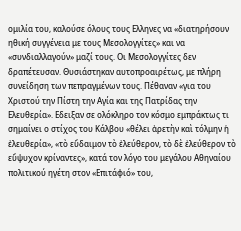ομιλία του, καλούσε όλους τους Ελληνες να «διατηρήσουν ηθική συγγένεια με τους Μεσολογγίτες» και να «συνδιαλλαγούν» μαζί τους. Οι Μεσολογγίτες δεν δραπέτευσαν. Θυσιάστηκαν αυτοπροαιρέτως, με πλήρη συνείδηση των πεπραγμένων τους. Πέθαναν «για του Χριστού την Πίστη την Αγία και της Πατρίδας την Ελευθερία». Εδειξαν σε ολόκληρο τον κόσμο εμπράκτως τι σημαίνει ο στίχος του Κάλβου «θέλει ἀρετὴν καὶ τόλμην ἡ ἐλευθερία», «τὸ εὔδαιμον τὸ ἐλεύθερον, τὸ δὲ ἐλεύθερον τὸ εὔψυχον κρίναντες», κατά τον λόγο του μεγάλου Αθηναίου πολιτικού ηγέτη στον «Επιτάφιό» του,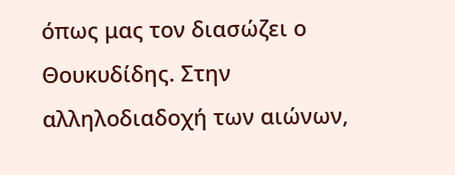όπως μας τον διασώζει ο Θουκυδίδης. Στην αλληλοδιαδοχή των αιώνων,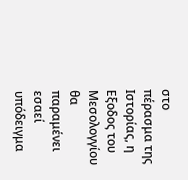στο πέρασμα της Ιστορίας, η Εξοδος του Μεσολογγίου θα παραμένει εσαεί υπόδειγμα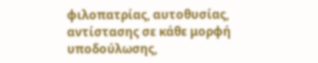φιλοπατρίας, αυτοθυσίας, αντίστασης σε κάθε μορφή υποδούλωσης,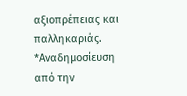αξιοπρέπειας και παλληκαριάς.
*Αναδημοσίευση από την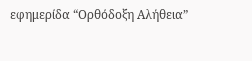εφημερίδα “Ορθόδοξη Αλήθεια”